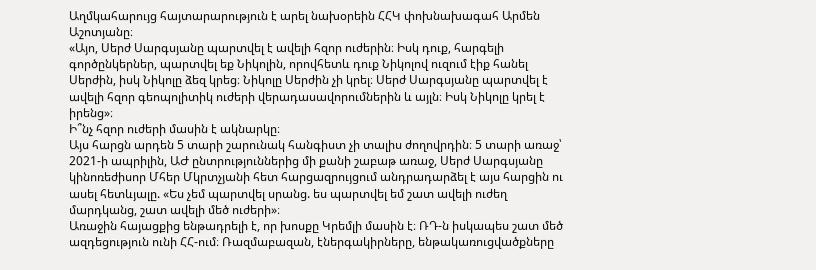Աղմկահարույց հայտարարություն է արել նախօրեին ՀՀԿ փոխնախագահ Արմեն Աշոտյանը։
«Այո, Սերժ Սարգսյանը պարտվել է ավելի հզոր ուժերին։ Իսկ դուք, հարգելի գործընկերներ, պարտվել եք Նիկոլին, որովհետև դուք Նիկոլով ուզում էիք հանել Սերժին, իսկ Նիկոլը ձեզ կրեց։ Նիկոլը Սերժին չի կրել։ Սերժ Սարգսյանը պարտվել է ավելի հզոր գեոպոլիտիկ ուժերի վերադասավորումներին և այլն։ Իսկ Նիկոլը կրել է իրենց»։
Ի՞նչ հզոր ուժերի մասին է ակնարկը։
Այս հարցն արդեն 5 տարի շարունակ հանգիստ չի տալիս ժողովրդին։ 5 տարի առաջ՝ 2021-ի ապրիլին, ԱԺ ընտրություններից մի քանի շաբաթ առաջ, Սերժ Սարգսյանը կինոռեժիսոր Մհեր Մկրտչյանի հետ հարցազրույցում անդրադարձել է այս հարցին ու ասել հետևյալը. «Ես չեմ պարտվել սրանց. ես պարտվել եմ շատ ավելի ուժեղ մարդկանց, շատ ավելի մեծ ուժերի»։
Առաջին հայացքից ենթադրելի է, որ խոսքը Կրեմլի մասին է։ ՌԴ-ն իսկապես շատ մեծ ազդեցություն ունի ՀՀ-ում։ Ռազմաբազան, էներգակիրները, ենթակառուցվածքները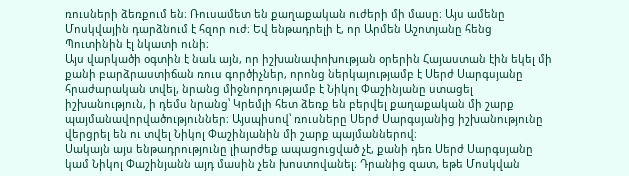ռուսների ձեռքում են։ Ռուսամետ են քաղաքական ուժերի մի մասը։ Այս ամենը Մոսկվային դարձնում է հզոր ուժ։ Եվ ենթադրելի է, որ Արմեն Աշոտյանը հենց Պուտինին էլ նկատի ունի։
Այս վարկածի օգտին է նաև այն, որ իշխանափոխության օրերին Հայաստան էին եկել մի քանի բարձրաստիճան ռուս գործիչներ, որոնց ներկայությամբ է Սերժ Սարգսյանը հրաժարական տվել, նրանց միջնորդությամբ է Նիկոլ Փաշինյանը ստացել իշխանություն, ի դեմս նրանց՝ Կրեմլի հետ ձեռք են բերվել քաղաքական մի շարք պայմանավորվածություններ։ Այսպիսով՝ ռուսները Սերժ Սարգսյանից իշխանությունը վերցրել են ու տվել Նիկոլ Փաշինյանին մի շարք պայմաններով։
Սակայն այս ենթադրությունը լիարժեք ապացուցված չէ, քանի դեռ Սերժ Սարգսյանը կամ Նիկոլ Փաշինյանն այդ մասին չեն խոստովանել։ Դրանից զատ, եթե Մոսկվան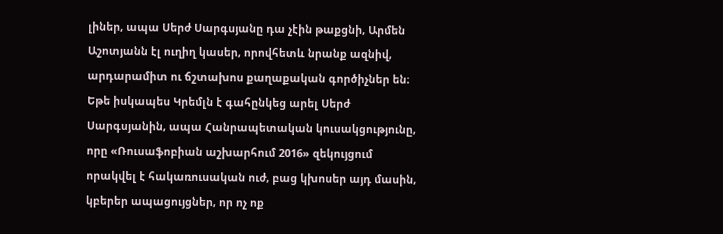լիներ, ապա Սերժ Սարգսյանը դա չէին թաքցնի, Արմեն Աշոտյանն էլ ուղիղ կասեր, որովհետև նրանք ազնիվ, արդարամիտ ու ճշտախոս քաղաքական գործիչներ են։ Եթե իսկապես Կրեմլն է գահընկեց արել Սերժ Սարգսյանին, ապա Հանրապետական կուսակցությունը, որը «Ռուսաֆոբիան աշխարհում 2016» զեկույցում որակվել է հակառուսական ուժ, բաց կխոսեր այդ մասին, կբերեր ապացույցներ, որ ոչ ոք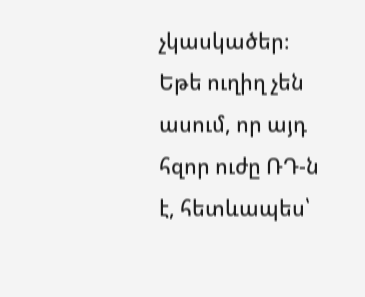չկասկածեր։ Եթե ուղիղ չեն ասում, որ այդ հզոր ուժը ՌԴ-ն է, հետևապես՝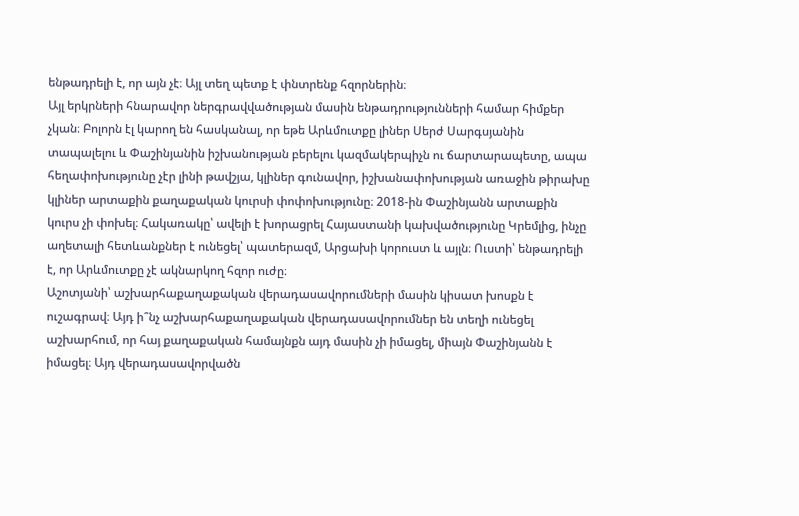ենթադրելի է, որ այն չէ։ Այլ տեղ պետք է փնտրենք հզորներին։
Այլ երկրների հնարավոր ներգրավվածության մասին ենթադրությունների համար հիմքեր չկան։ Բոլորն էլ կարող են հասկանալ, որ եթե Արևմուտքը լիներ Սերժ Սարգսյանին տապալելու և Փաշինյանին իշխանության բերելու կազմակերպիչն ու ճարտարապետը, ապա հեղափոխությունը չէր լինի թավշյա, կլիներ գունավոր, իշխանափոխության առաջին թիրախը կլիներ արտաքին քաղաքական կուրսի փոփոխությունը։ 2018-ին Փաշինյանն արտաքին կուրս չի փոխել։ Հակառակը՝ ավելի է խորացրել Հայաստանի կախվածությունը Կրեմլից, ինչը աղետալի հետևանքներ է ունեցել՝ պատերազմ, Արցախի կորուստ և այլն։ Ուստի՝ ենթադրելի է, որ Արևմուտքը չէ ակնարկող հզոր ուժը։
Աշոտյանի՝ աշխարհաքաղաքական վերադասավորումների մասին կիսատ խոսքն է ուշագրավ։ Այդ ի՞նչ աշխարհաքաղաքական վերադասավորումներ են տեղի ունեցել աշխարհում, որ հայ քաղաքական համայնքն այդ մասին չի իմացել, միայն Փաշինյանն է իմացել։ Այդ վերադասավորվածն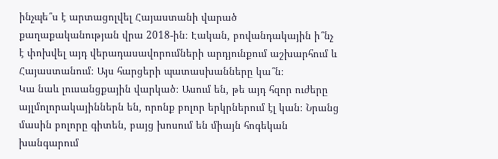ինչպե՞ս է արտացոլվել Հայաստանի վարած քաղաքականության վրա 2018-ին։ Էական, բովանդակային ի՞նչ է փոխվել այդ վերադասավորումների արդյունքում աշխարհում և Հայաստանում։ Այս հարցերի պատասխանները կա՞ն։
Կա նաև լուսանցքային վարկած։ Ասում են, թե այդ հզոր ուժերը այլմոլորակայիններն են, որոնք բոլոր երկրներում էլ կան։ Նրանց մասին բոլորը գիտեն, բայց խոսում են միայն հոգեկան խանգարում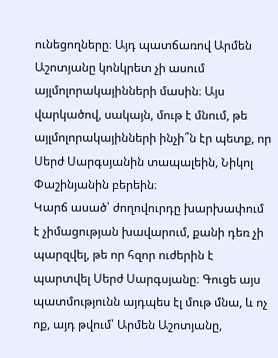ունեցողները։ Այդ պատճառով Արմեն Աշոտյանը կոնկրետ չի ասում այլմոլորակայինների մասին։ Այս վարկածով, սակայն, մութ է մնում, թե այլմոլորակայինների ինչի՞ն էր պետք, որ Սերժ Սարգսյանին տապալեին, Նիկոլ Փաշինյանին բերեին։
Կարճ ասած՝ ժողովուրդը խարխափում է չիմացության խավարում, քանի դեռ չի պարզվել, թե որ հզոր ուժերին է պարտվել Սերժ Սարգսյանը։ Գուցե այս պատմությունն այդպես էլ մութ մնա, և ոչ ոք, այդ թվում՝ Արմեն Աշոտյանը,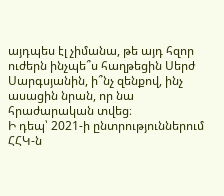այդպես էլ չիմանա, թե այդ հզոր ուժերն ինչպե՞ս հաղթեցին Սերժ Սարգսյանին, ի՞նչ զենքով, ինչ ասացին նրան, որ նա հրաժարական տվեց։
Ի դեպ՝ 2021-ի ընտրություններում ՀՀԿ-ն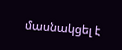մասնակցել է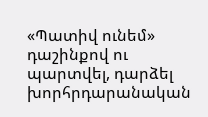«Պատիվ ունեմ» դաշինքով ու պարտվել, դարձել խորհրդարանական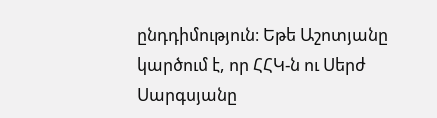ընդդիմություն։ Եթե Աշոտյանը կարծում է, որ ՀՀԿ-ն ու Սերժ Սարգսյանը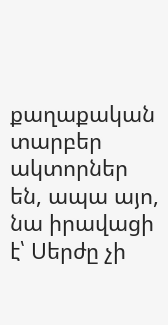քաղաքական տարբեր ակտորներ են, ապա այո, նա իրավացի է՝ Սերժը չի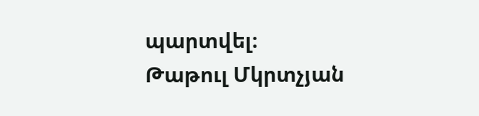պարտվել։
Թաթուլ Մկրտչյան